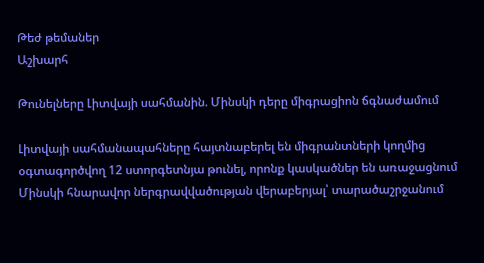Թեժ թեմաներ
Աշխարհ

Թունելները Լիտվայի սահմանին. Մինսկի դերը միգրացիոն ճգնաժամում

Լիտվայի սահմանապահները հայտնաբերել են միգրանտների կողմից օգտագործվող 12 ստորգետնյա թունել, որոնք կասկածներ են առաջացնում Մինսկի հնարավոր ներգրավվածության վերաբերյալ՝ տարածաշրջանում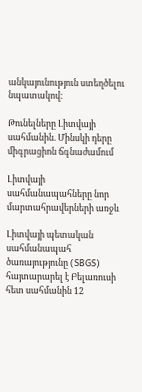անկայունություն ստեղծելու նպատակով։

Թունելները Լիտվայի սահմանին. Մինսկի դերը միգրացիոն ճգնաժամում

Լիտվայի սահմանապահները նոր մարտահրավերների առջև

Լիտվայի պետական սահմանապահ ծառայությունը (SBGS) հայտարարել է Բելառուսի հետ սահմանին 12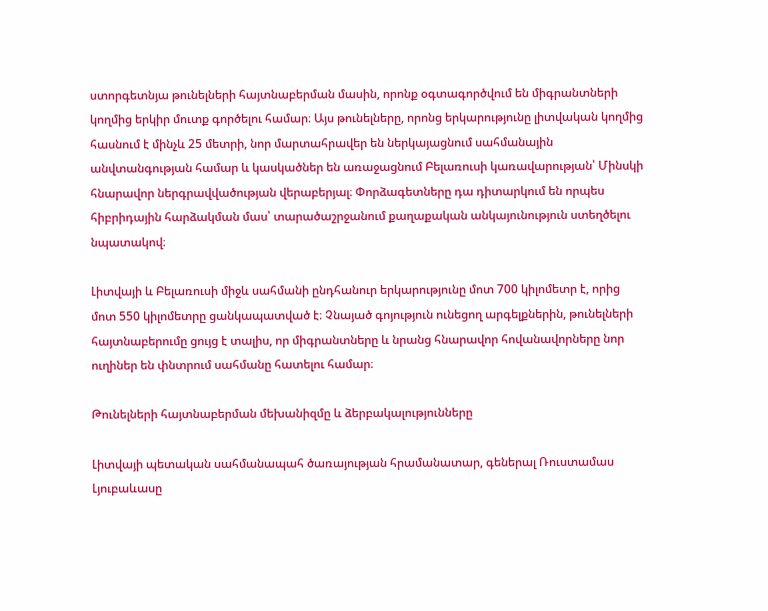ստորգետնյա թունելների հայտնաբերման մասին, որոնք օգտագործվում են միգրանտների կողմից երկիր մուտք գործելու համար։ Այս թունելները, որոնց երկարությունը լիտվական կողմից հասնում է մինչև 25 մետրի, նոր մարտահրավեր են ներկայացնում սահմանային անվտանգության համար և կասկածներ են առաջացնում Բելառուսի կառավարության՝ Մինսկի հնարավոր ներգրավվածության վերաբերյալ։ Փորձագետները դա դիտարկում են որպես հիբրիդային հարձակման մաս՝ տարածաշրջանում քաղաքական անկայունություն ստեղծելու նպատակով։

Լիտվայի և Բելառուսի միջև սահմանի ընդհանուր երկարությունը մոտ 700 կիլոմետր է, որից մոտ 550 կիլոմետրը ցանկապատված է։ Չնայած գոյություն ունեցող արգելքներին, թունելների հայտնաբերումը ցույց է տալիս, որ միգրանտները և նրանց հնարավոր հովանավորները նոր ուղիներ են փնտրում սահմանը հատելու համար։

Թունելների հայտնաբերման մեխանիզմը և ձերբակալությունները

Լիտվայի պետական սահմանապահ ծառայության հրամանատար, գեներալ Ռուստամաս Լյուբաևասը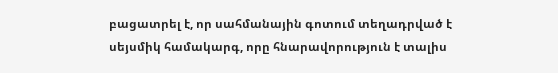բացատրել է, որ սահմանային գոտում տեղադրված է սեյսմիկ համակարգ, որը հնարավորություն է տալիս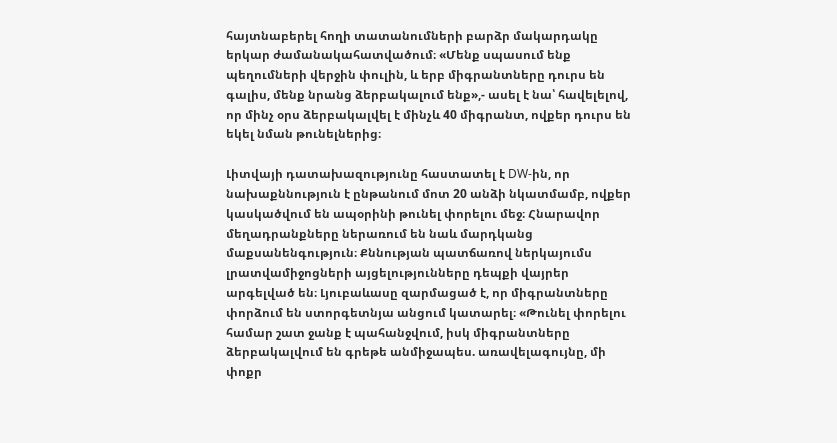հայտնաբերել հողի տատանումների բարձր մակարդակը երկար ժամանակահատվածում։ «Մենք սպասում ենք պեղումների վերջին փուլին, և երբ միգրանտները դուրս են գալիս, մենք նրանց ձերբակալում ենք»,- ասել է նա՝ հավելելով, որ մինչ օրս ձերբակալվել է մինչև 40 միգրանտ, ովքեր դուրս են եկել նման թունելներից։

Լիտվայի դատախազությունը հաստատել է DW-ին, որ նախաքննություն է ընթանում մոտ 20 անձի նկատմամբ, ովքեր կասկածվում են ապօրինի թունել փորելու մեջ։ Հնարավոր մեղադրանքները ներառում են նաև մարդկանց մաքսանենգություն։ Քննության պատճառով ներկայումս լրատվամիջոցների այցելությունները դեպքի վայրեր արգելված են։ Լյուբաևասը զարմացած է, որ միգրանտները փորձում են ստորգետնյա անցում կատարել։ «Թունել փորելու համար շատ ջանք է պահանջվում, իսկ միգրանտները ձերբակալվում են գրեթե անմիջապես. առավելագույնը, մի փոքր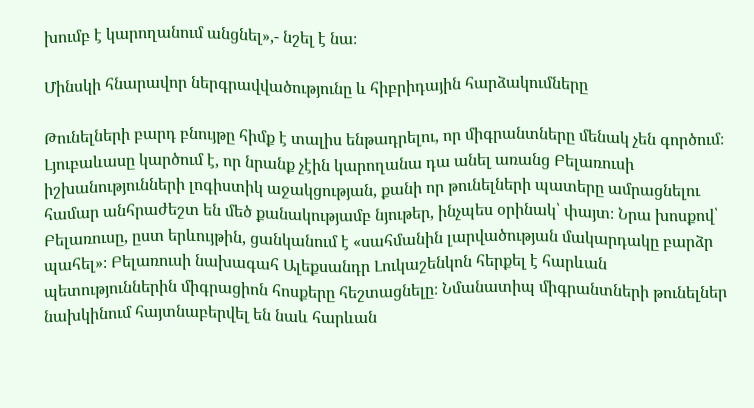խումբ է կարողանում անցնել»,- նշել է նա։

Մինսկի հնարավոր ներգրավվածությունը և հիբրիդային հարձակումները

Թունելների բարդ բնույթը հիմք է տալիս ենթադրելու, որ միգրանտները մենակ չեն գործում։ Լյուբաևասը կարծում է, որ նրանք չէին կարողանա դա անել առանց Բելառուսի իշխանությունների լոգիստիկ աջակցության, քանի որ թունելների պատերը ամրացնելու համար անհրաժեշտ են մեծ քանակությամբ նյութեր, ինչպես օրինակ՝ փայտ։ Նրա խոսքով՝ Բելառուսը, ըստ երևույթին, ցանկանում է «սահմանին լարվածության մակարդակը բարձր պահել»։ Բելառուսի նախագահ Ալեքսանդր Լուկաշենկոն հերքել է հարևան պետություններին միգրացիոն հոսքերը հեշտացնելը։ Նմանատիպ միգրանտների թունելներ նախկինում հայտնաբերվել են նաև հարևան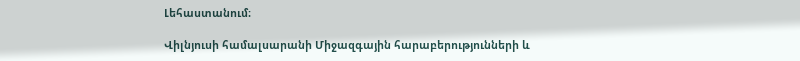Լեհաստանում։

Վիլնյուսի համալսարանի Միջազգային հարաբերությունների և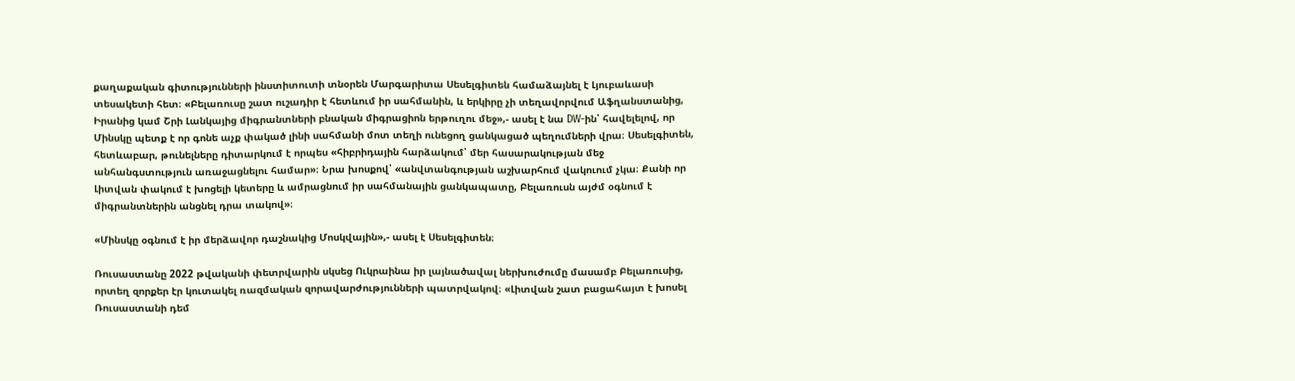քաղաքական գիտությունների ինստիտուտի տնօրեն Մարգարիտա Սեսելգիտեն համաձայնել է Լյուբաևասի տեսակետի հետ։ «Բելառուսը շատ ուշադիր է հետևում իր սահմանին, և երկիրը չի տեղավորվում Աֆղանստանից, Իրանից կամ Շրի Լանկայից միգրանտների բնական միգրացիոն երթուղու մեջ»,- ասել է նա DW-ին՝ հավելելով, որ Մինսկը պետք է որ գոնե աչք փակած լինի սահմանի մոտ տեղի ունեցող ցանկացած պեղումների վրա։ Սեսելգիտեն, հետևաբար, թունելները դիտարկում է որպես «հիբրիդային հարձակում՝ մեր հասարակության մեջ անհանգստություն առաջացնելու համար»։ Նրա խոսքով՝ «անվտանգության աշխարհում վակուում չկա։ Քանի որ Լիտվան փակում է խոցելի կետերը և ամրացնում իր սահմանային ցանկապատը, Բելառուսն այժմ օգնում է միգրանտներին անցնել դրա տակով»։

«Մինսկը օգնում է իր մերձավոր դաշնակից Մոսկվային»,- ասել է Սեսելգիտեն։

Ռուսաստանը 2022 թվականի փետրվարին սկսեց Ուկրաինա իր լայնածավալ ներխուժումը մասամբ Բելառուսից, որտեղ զորքեր էր կուտակել ռազմական զորավարժությունների պատրվակով։ «Լիտվան շատ բացահայտ է խոսել Ռուսաստանի դեմ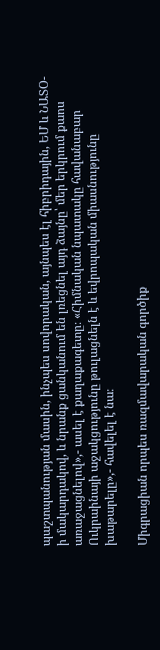պաշտպանության մասին, ինչպես սովորական, այնպես էլ հիբրիդային, ԵՄ և ՆԱՏՕ-ի մակարդակով, և նրանք ցանկանում են լռեցնել այդ ձայնը՝ մեր երկրում քաոս առաջացնելով»,- ասել է քաղաքագետը։ «Հիմնական նպատակը հավանաբար Ուկրաինայի աջակցությունը թուլացնելն է և եվրոպական միասնությունը խաթարելը»,- հավելել է նա։

Միգրացիան որպես ռազմավարական գործիք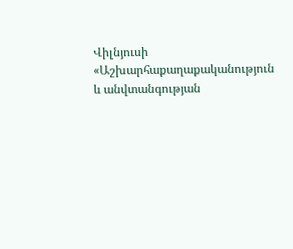Վիլնյուսի «Աշխարհաքաղաքականություն և անվտանգության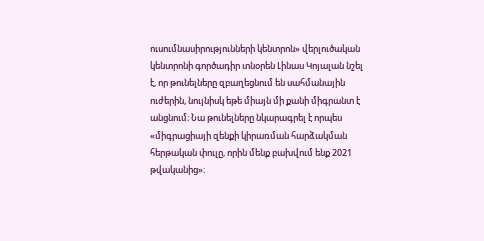ուսումնասիրությունների կենտրոն» վերլուծական կենտրոնի գործադիր տնօրեն Լինաս Կոյալան նշել է, որ թունելները զբաղեցնում են սահմանային ուժերին, նույնիսկ եթե միայն մի քանի միգրանտ է անցնում։ Նա թունելները նկարագրել է որպես «միգրացիայի զենքի կիրառման հարձակման հերթական փուլը, որին մենք բախվում ենք 2021 թվականից»։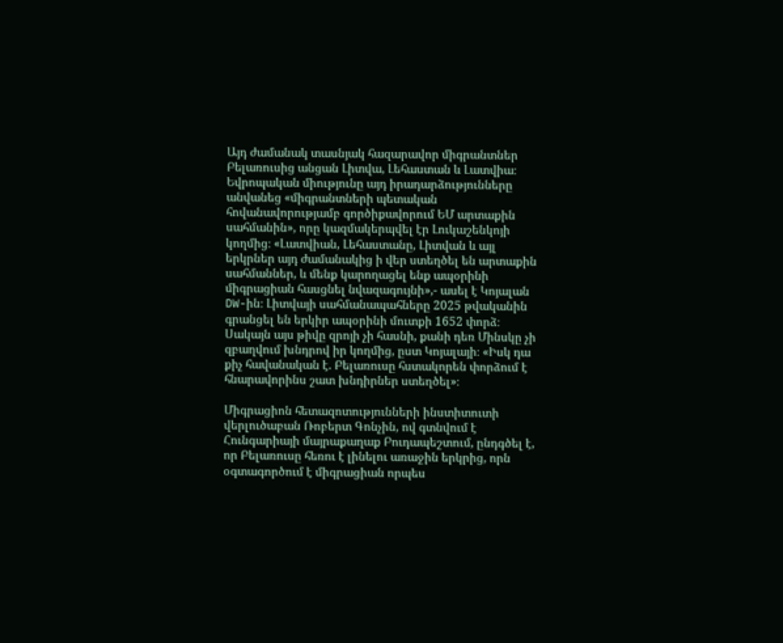Այդ ժամանակ տասնյակ հազարավոր միգրանտներ Բելառուսից անցան Լիտվա, Լեհաստան և Լատվիա։ Եվրոպական միությունը այդ իրադարձությունները անվանեց «միգրանտների պետական հովանավորությամբ գործիքավորում ԵՄ արտաքին սահմանին», որը կազմակերպվել էր Լուկաշենկոյի կողմից։ «Լատվիան, Լեհաստանը, Լիտվան և այլ երկրներ այդ ժամանակից ի վեր ստեղծել են արտաքին սահմաններ, և մենք կարողացել ենք ապօրինի միգրացիան հասցնել նվազագույնի»,- ասել է Կոյալան DW-ին։ Լիտվայի սահմանապահները 2025 թվականին գրանցել են երկիր ապօրինի մուտքի 1652 փորձ։ Սակայն այս թիվը զրոյի չի հասնի, քանի դեռ Մինսկը չի զբաղվում խնդրով իր կողմից, ըստ Կոյալայի։ «Իսկ դա քիչ հավանական է. Բելառուսը հստակորեն փորձում է հնարավորինս շատ խնդիրներ ստեղծել»։

Միգրացիոն հետազոտությունների ինստիտուտի վերլուծաբան Ռոբերտ Գոնչին, ով գտնվում է Հունգարիայի մայրաքաղաք Բուդապեշտում, ընդգծել է, որ Բելառուսը հեռու է լինելու առաջին երկրից, որն օգտագործում է միգրացիան որպես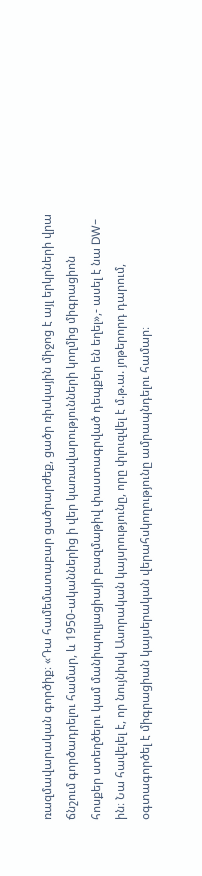ռազմավարական գործիք։ «Դա համեմատաբար ցածրարժեք, ցածր ռիսկային միջոց է այլ երկրների վրա ճնշում գործադրելու համար, և 1950-ականներից ի վեր կառավարությունների կողմից միգրացիոն հոսքեր ստեղծելու կամ մանիպուլյացիայի բազմաթիվ փաստագրված դեպքեր են եղել»,- ասել է նա DW-ին։ Նա հավելել է, որ նույնիսկ Ասորական կայսրությունը, որը փլուզվել է մ.թ.ա. յոթերորդ դարում, օգտագործել է միգրացիան կայսերական վերահսկողությունը ամրապնդելու համար։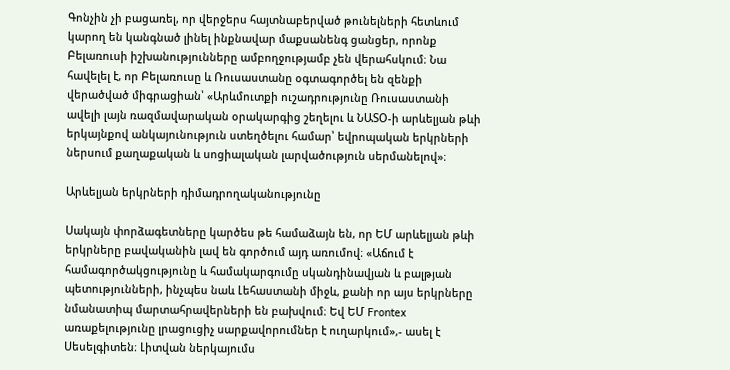Գոնչին չի բացառել, որ վերջերս հայտնաբերված թունելների հետևում կարող են կանգնած լինել ինքնավար մաքսանենգ ցանցեր, որոնք Բելառուսի իշխանությունները ամբողջությամբ չեն վերահսկում։ Նա հավելել է, որ Բելառուսը և Ռուսաստանը օգտագործել են զենքի վերածված միգրացիան՝ «Արևմուտքի ուշադրությունը Ռուսաստանի ավելի լայն ռազմավարական օրակարգից շեղելու և ՆԱՏՕ-ի արևելյան թևի երկայնքով անկայունություն ստեղծելու համար՝ եվրոպական երկրների ներսում քաղաքական և սոցիալական լարվածություն սերմանելով»։

Արևելյան երկրների դիմադրողականությունը

Սակայն փորձագետները կարծես թե համաձայն են, որ ԵՄ արևելյան թևի երկրները բավականին լավ են գործում այդ առումով։ «Աճում է համագործակցությունը և համակարգումը սկանդինավյան և բալթյան պետությունների, ինչպես նաև Լեհաստանի միջև, քանի որ այս երկրները նմանատիպ մարտահրավերների են բախվում։ Եվ ԵՄ Frontex առաքելությունը լրացուցիչ սարքավորումներ է ուղարկում»,- ասել է Սեսելգիտեն։ Լիտվան ներկայումս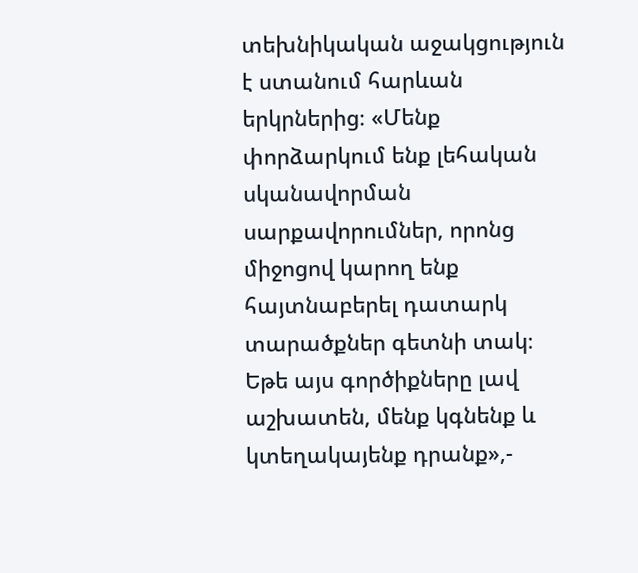տեխնիկական աջակցություն է ստանում հարևան երկրներից։ «Մենք փորձարկում ենք լեհական սկանավորման սարքավորումներ, որոնց միջոցով կարող ենք հայտնաբերել դատարկ տարածքներ գետնի տակ։ Եթե այս գործիքները լավ աշխատեն, մենք կգնենք և կտեղակայենք դրանք»,-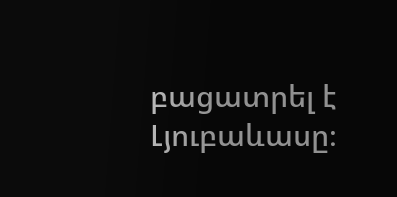բացատրել է Լյուբաևասը։